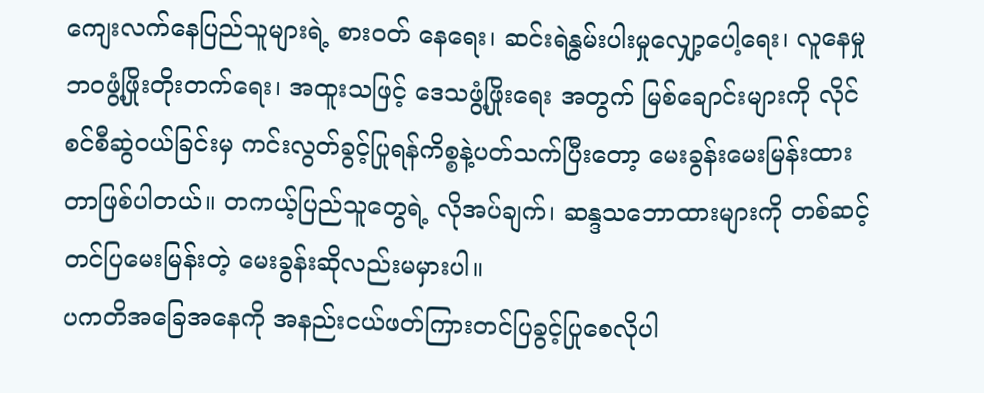ကျေးလက်နေပြည်သူများရဲ့ စားဝတ် နေရေး၊ ဆင်းရဲနွမ်းပါးမှုလျှော့ပေါ့ရေး၊ လူနေမှုဘဝဖွံ့ဖြိုးတိုးတက်ရေး၊ အထူးသဖြင့် ဒေသဖွံ့ဖြိုးရေး အတွက် မြစ်ချောင်းများကို လိုင်စင်စီဆွဲဝယ်ခြင်းမှ ကင်းလွတ်ခွင့်ပြုရန်ကိစ္စနဲ့ပတ်သက်ပြီးတော့ မေးခွန်းမေးမြန်းထားတာဖြစ်ပါတယ်။ တကယ့်ပြည်သူတွေရဲ့ လိုအပ်ချက်၊ ဆန္ဒသဘောထားများကို တစ်ဆင့် တင်ပြမေးမြန်းတဲ့ မေးခွန်းဆိုလည်းမမှားပါ။
ပကတိအခြေအနေကို အနည်းငယ်ဖတ်ကြားတင်ပြခွင့်ပြုစေလိုပါ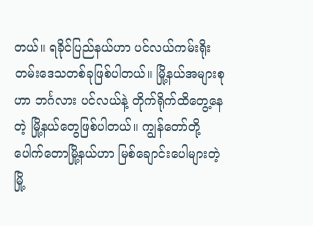တယ်။ ရခိုင်ပြည်နယ်ဟာ ပင်လယ်ကမ်းရိုးတမ်းဒေသတစ်ခုဖြစ်ပါတယ်။ မြို့နယ်အများစုဟာ ဘင်္ဂလား ပင်လယ်နဲ့ တိုက်ရိုက်ထိတွေ့နေတဲ့ မြို့နယ်တွေဖြစ်ပါတယ်။ ကျွန်တော်တို့ ပေါက်တောမြို့နယ်ဟာ မြစ်ချောင်းပေါများတဲ့ မြို့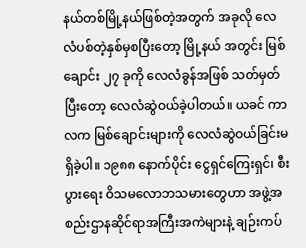နယ်တစ်မြို့နယ်ဖြစ်တဲ့အတွက် အခုလို လေလံပစ်တဲ့နှစ်မှစပြီးတော့ မြို့နယ် အတွင်း မြစ်ချောင်း ၂၇ ခုကို လေလံခွန်အဖြစ် သတ်မှတ်ပြီးတော့ လေလံဆွဲဝယ်ခဲ့ပါတယ်။ ယခင် ကာလက မြစ်ချောင်းများကို လေလံဆွဲဝယ်ခြင်းမရှိခဲ့ပါ။ ၁၉၈၈ နောက်ပိုင်း ငွေရှင်ကြေးရှင်၊ စီးပွားရေး ဝိသမလောဘသမားတွေဟာ အဖွဲ့အစည်းဌာနဆိုင်ရာအကြီးအကဲများနဲ့ ချဉ်းကပ်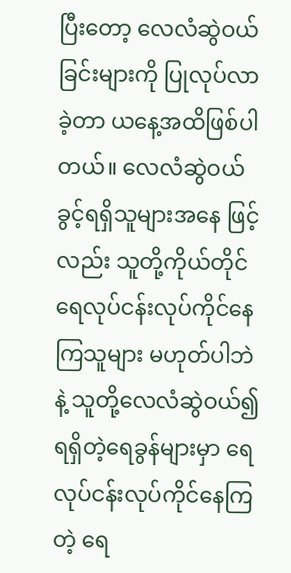ပြီးတော့ လေလံဆွဲဝယ်ခြင်းများကို ပြုလုပ်လာခဲ့တာ ယနေ့အထိဖြစ်ပါတယ်။ လေလံဆွဲဝယ်ခွင့်ရရှိသူများအနေ ဖြင့်လည်း သူတို့ကိုယ်တိုင် ရေလုပ်ငန်းလုပ်ကိုင်နေကြသူများ မဟုတ်ပါဘဲနဲ့ သူတို့လေလံဆွဲဝယ်၍ ရရှိတဲ့ရေခွန်များမှာ ရေလုပ်ငန်းလုပ်ကိုင်နေကြတဲ့ ရေ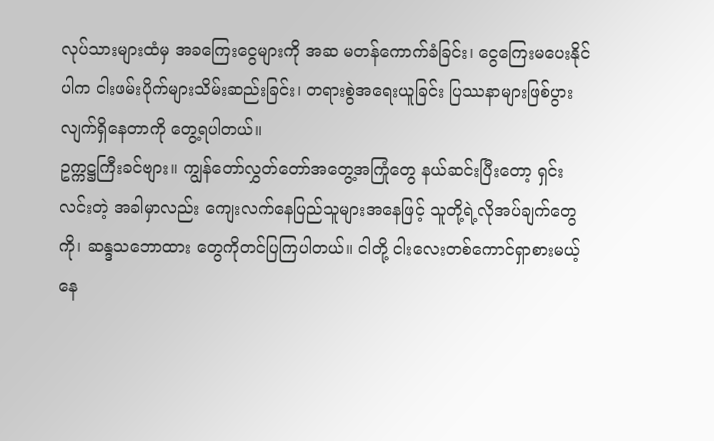လုပ်သားများထံမှ အခကြေးငွေများကို အဆ မတန်ကောက်ခံခြင်း၊ ငွေကြေးမပေးနိုင်ပါက ငါးဖမ်းပိုက်များသိမ်းဆည်းခြင်း၊ တရားစွဲအရေးယူခြင်း ပြဿနာများဖြစ်ပွားလျက်ရှိနေတာကို တွေ့ရပါတယ်။
ဥက္ကဋ္ဌကြီးခင်ဗျား။ ကျွန်တော်လွှတ်တော်အတွေ့အကြုံတွေ နယ်ဆင်းပြီးတော့ ရှင်းလင်းတဲ့ အခါမှာလည်း ကျေးလက်နေပြည်သူများအနေဖြင့် သူတို့ရဲ့လိုအပ်ချက်တွေကို၊ ဆန္ဒသဘောထား တွေကိုတင်ပြကြပါတယ်။ ငါတို့ ငါးလေးတစ်ကောင်ရှာစားမယ့် နေ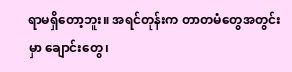ရာမရှိတော့ဘူး။ အရင်တုန်းက တာတမံတွေအတွင်းမှာ ချောင်းတွေ၊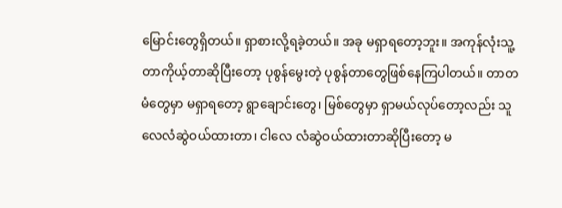မြောင်းတွေရှိတယ်။ ရှာစားလို့ရခဲ့တယ်။ အခု မရှာရတော့ဘူး။ အကုန်လုံးသူ့တာကိုယ့်တာဆိုပြီးတော့ ပုစွန်မွေးတဲ့ ပုစွန်တာတွေဖြစ်နေကြပါတယ်။ တာတမံတွေမှာ မရှာရတော့ ရွာချောင်းတွေ၊ မြစ်တွေမှာ ရှာမယ်လုပ်တော့လည်း သူလေလံဆွဲဝယ်ထားတာ၊ ငါလေ လံဆွဲဝယ်ထားတာဆိုပြီးတော့ မ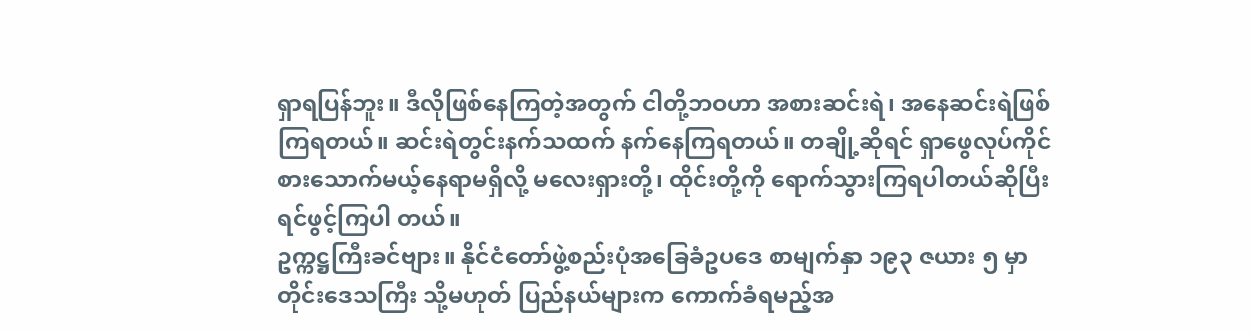ရှာရပြန်ဘူး။ ဒီလိုဖြစ်နေကြတဲ့အတွက် ငါတို့ဘဝဟာ အစားဆင်းရဲ၊ အနေဆင်းရဲဖြစ်ကြရတယ်။ ဆင်းရဲတွင်းနက်သထက် နက်နေကြရတယ်။ တချို့ဆိုရင် ရှာဖွေလုပ်ကိုင် စားသောက်မယ့်နေရာမရှိလို့ မလေးရှားတို့၊ ထိုင်းတို့ကို ရောက်သွားကြရပါတယ်ဆိုပြီး ရင်ဖွင့်ကြပါ တယ်။
ဥက္ကဋ္ဌကြီးခင်ဗျား။ နိုင်ငံတော်ဖွဲ့စည်းပုံအခြေခံဥပဒေ စာမျက်နှာ ၁၉၃ ဇယား ၅ မှာ တိုင်းဒေသကြီး သို့မဟုတ် ပြည်နယ်များက ကောက်ခံရမည့်အ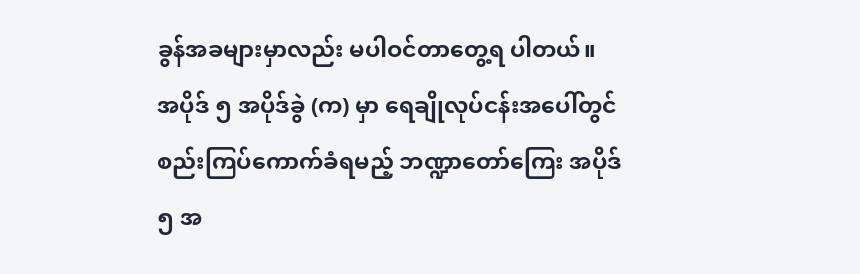ခွန်အခများမှာလည်း မပါဝင်တာတွေ့ရ ပါတယ်။ အပိုဒ် ၅ အပိုဒ်ခွဲ (က) မှာ ရေချိုလုပ်ငန်းအပေါ်တွင် စည်းကြပ်ကောက်ခံရမည့် ဘဏ္ဍာတော်ကြေး အပိုဒ် ၅ အ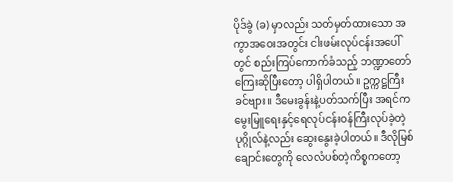ပိုဒ်ခွဲ (ခ) မှာလည်း သတ်မှတ်ထားသော အကွာအဝေးအတွင်း ငါးဖမ်းလုပ်ငန်းအပေါ်တွင် စည်းကြပ်ကောက်ခံသည့် ဘဏ္ဍာတော်ကြေးဆိုပြီးတော့ ပါရှိပါတယ်။ ဥက္ကဋ္ဌကြီးခင်ဗျား။ ဒီမေးခွန်းနဲ့ပတ်သက်ပြီး အရင်က မွေးမြူရေးနှင့်ရေလုပ်ငန်းဝန်ကြီးလုပ်ခဲ့တဲ့ ပုဂ္ဂိုလ်နဲ့လည်း ဆွေးနွေးခဲ့ပါတယ်။ ဒီလိုမြစ်ချောင်းတွေကို လေလံပစ်တဲ့ကိစ္စကတော့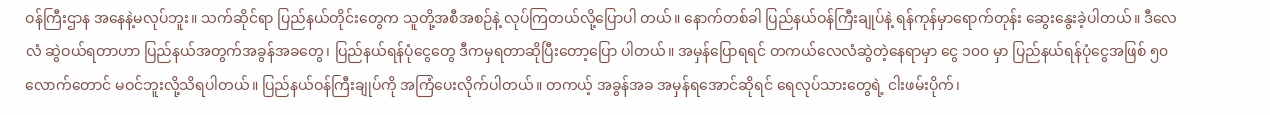ဝန်ကြီးဌာန အနေနဲ့မလုပ်ဘူး။ သက်ဆိုင်ရာ ပြည်နယ်တိုင်းတွေက သူတို့အစီအစဉ်နဲ့ လုပ်ကြတယ်လို့ပြောပါ တယ်။ နောက်တစ်ခါ ပြည်နယ်ဝန်ကြီးချုပ်နဲ့ ရန်ကုန်မှာရောက်တုန်း ဆွေးနွေးခဲ့ပါတယ်။ ဒီလေလံ ဆွဲဝယ်ရတာဟာ ပြည်နယ်အတွက်အခွန်အခတွေ၊ ပြည်နယ်ရန်ပုံငွေတွေ ဒီကမှရတာဆိုပြီးတော့ပြော ပါတယ်။ အမှန်ပြောရရင် တကယ်လေလံဆွဲတဲ့နေရာမှာ ငွေ ၁၀၀ မှာ ပြည်နယ်ရန်ပုံငွေအဖြစ် ၅၀ လောက်တောင် မဝင်ဘူးလို့သိရပါတယ်။ ပြည်နယ်ဝန်ကြီးချုပ်ကို အကြံပေးလိုက်ပါတယ်။ တကယ့် အခွန်အခ အမှန်ရအောင်ဆိုရင် ရေလုပ်သားတွေရဲ့ ငါးဖမ်းပိုက်၊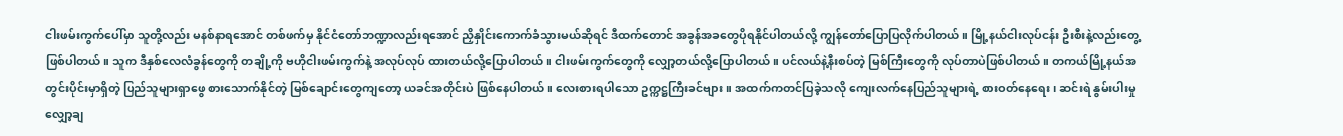ငါးဖမ်းကွက်ပေါ်မှာ သူတို့လည်း မနစ်နာရအောင် တစ်ဖက်မှ နိုင်ငံတော်ဘဏ္ဍာလည်းရအောင် ညှိနှိုင်းကောက်ခံသွားမယ်ဆိုရင် ဒီထက်တောင် အခွန်အခတွေပိုရနိုင်ပါတယ်လို့ ကျွန်တော်ပြောပြလိုက်ပါတယ်။ မြို့နယ်ငါးလုပ်ငန်း ဦးစီးနဲ့လည်းတွေ့ဖြစ်ပါတယ်။ သူက ဒီနှစ်လေလံခွန်တွေကို တချို့ကို ဗဟိုငါးဖမ်းကွက်နဲ့ အလုပ်လုပ် ထားတယ်လို့ပြောပါတယ်။ ငါးဖမ်းကွက်တွေကို လျှော့တယ်လို့ပြောပါတယ်။ ပင်လယ်နဲ့နီးစပ်တဲ့ မြစ်ကြီးတွေကို လုပ်တာပဲဖြစ်ပါတယ်။ တကယ်မြို့နယ်အတွင်းပိုင်းမှာရှိတဲ့ ပြည်သူများရှာဖွေ စားသောက်နိုင်တဲ့ မြစ်ချောင်းတွေကျတော့ ယခင်အတိုင်းပဲ ဖြစ်နေပါတယ်။ လေးစားရပါသော ဥက္ကဋ္ဌကြီးခင်ဗျား။ အထက်ကတင်ပြခဲ့သလို ကျေးလက်နေပြည်သူများရဲ့ စားဝတ်နေရေး၊ ဆင်းရဲ နွမ်းပါးမှုလျှော့ချ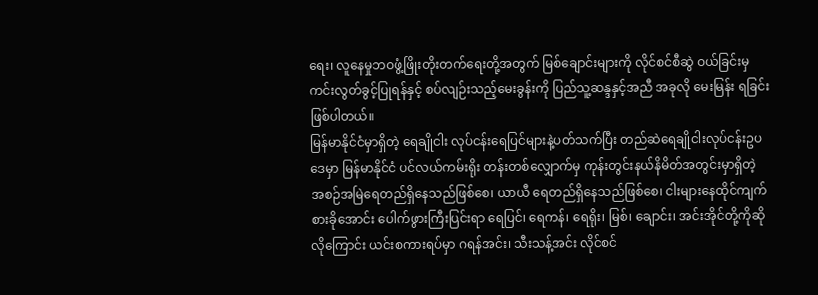ရေး၊ လူနေမှုဘဝဖွံ့ဖြိုးတိုးတက်ရေးတို့အတွက် မြစ်ချောင်းများကို လိုင်စင်စီဆွဲ ဝယ်ခြင်းမှ ကင်းလွတ်ခွင့်ပြုရန်နှင့် စပ်လျဉ်းသည့်မေးခွန်းကို ပြည်သူ့ဆန္ဒနှင့်အညီ အခုလို မေးမြန်း ရခြင်းဖြစ်ပါတယ်။
မြန်မာနိုင်ငံမှာရှိတဲ့ ရေချိုငါး လုပ်ငန်းရေပြင်များနဲ့ပတ်သက်ပြီး တည်ဆဲရေချိုငါးလုပ်ငန်းဥပဒေမှာ မြန်မာနိုင်ငံ ပင်လယ်ကမ်းရိုး တန်းတစ်လျှောက်မှ ကုန်းတွင်းနယ်နိမိတ်အတွင်းမှာရှိတဲ့ အစဉ်အမြဲရေတည်ရှိနေသည်ဖြစ်စေ၊ ယာယီ ရေတည်ရှိနေသည်ဖြစ်စေ၊ ငါးများနေထိုင်ကျက်စားခိုအောင်း ပေါက်ဖွားကြီးပြင်းရာ ရေပြင်၊ ရေကန်၊ ရေရိုး၊ မြစ်၊ ချောင်း၊ အင်းအိုင်တို့ကိုဆိုလိုကြောင်း ယင်းစကားရပ်မှာ ဂရန်အင်း၊ သီးသန့်အင်း လိုင်စင်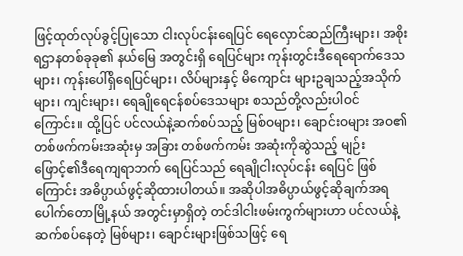ဖြင့်ထုတ်လုပ်ခွင့်ပြုသော ငါးလုပ်ငန်းရေပြင် ရေလှောင်ဆည်ကြီးများ၊ အစိုးရဌာနတစ်ခုခု၏ နယ်မြေ အတွင်းရှိ ရေပြင်များ ကုန်းတွင်းဒီရေရောက်ဒေသများ၊ ကုန်းပေါ်ရှိရေပြင်များ၊ လိပ်များနှင့် မိကျောင်း များဥချသည့်အသိုက်များ၊ ကျင်းများ၊ ရေချိုရေငန်စပ်ဒေသများ စသည်တို့လည်းပါဝင်ကြောင်း။ ထို့ပြင် ပင်လယ်နဲ့ဆက်စပ်သည့် မြစ်ဝများ၊ ချောင်းဝများ အဝ၏တစ်ဖက်ကမ်းအဆုံးမှ အခြား တစ်ဖက်ကမ်း အဆုံးကိုဆွဲသည့် မျဉ်းဖြောင့်၏ဒီရေကျရာဘက် ရေပြင်သည် ရေချိုငါးလုပ်ငန်း ရေပြင် ဖြစ်ကြောင်း အဓိပ္ပာယ်ဖွင့်ဆိုထားပါတယ်။ အဆိုပါအဓိပ္ပာယ်ဖွင့်ဆိုချက်အရ ပေါက်တောမြို့နယ် အတွင်းမှာရှိတဲ့ တင်ဒါငါးဖမ်းကွက်များဟာ ပင်လယ်နဲ့ဆက်စပ်နေတဲ့ မြစ်များ၊ ချောင်းများဖြစ်သဖြင့် ရေ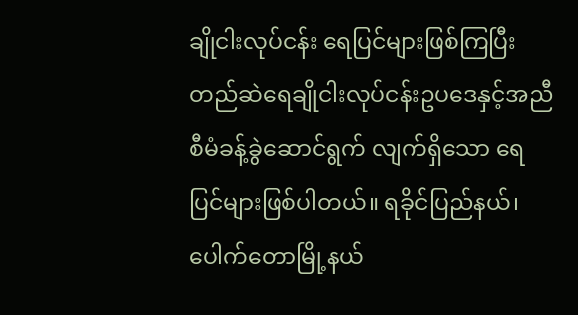ချိုငါးလုပ်ငန်း ရေပြင်များဖြစ်ကြပြီး တည်ဆဲရေချိုငါးလုပ်ငန်းဥပဒေနှင့်အညီ စီမံခန့်ခွဲဆောင်ရွက် လျက်ရှိသော ရေပြင်များဖြစ်ပါတယ်။ ရခိုင်ပြည်နယ်၊ ပေါက်တောမြို့နယ်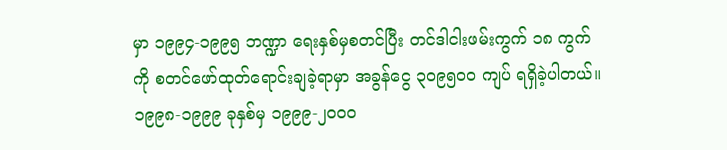မှာ ၁၉၉၄-၁၉၉၅ ဘဏ္ဍာ ရေးနှစ်မှစတင်ပြီး တင်ဒါငါးဖမ်းကွက် ၁၈ ကွက်ကို စတင်ဖော်ထုတ်ရောင်းချခဲ့ရာမှာ အခွန်ငွေ ၃၀၉၅၀၀ ကျပ် ရရှိခဲ့ပါတယ်။ ၁၉၉၈-၁၉၉၉ ခုနှစ်မှ ၁၉၉၉-၂၀၀၀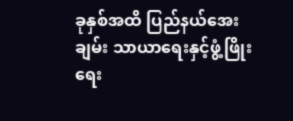ခုနှစ်အထိ ပြည်နယ်အေးချမ်း သာယာရေးနှင့်ဖွံ့ဖြိုးရေး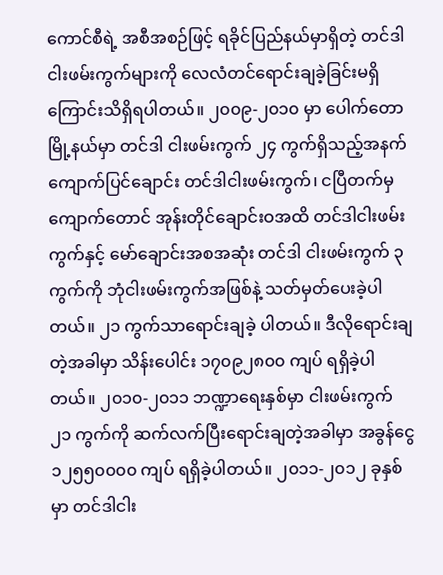ကောင်စီရဲ့ အစီအစဉ်ဖြင့် ရခိုင်ပြည်နယ်မှာရှိတဲ့ တင်ဒါငါးဖမ်းကွက်များကို လေလံတင်ရောင်းချခဲ့ခြင်းမရှိကြောင်းသိရှိရပါတယ်။ ၂၀၀၉-၂၀၁၀ မှာ ပေါက်တောမြို့နယ်မှာ တင်ဒါ ငါးဖမ်းကွက် ၂၄ ကွက်ရှိသည့်အနက် ကျောက်ပြင်ချောင်း တင်ဒါငါးဖမ်းကွက်၊ ငပြီတက်မှ ကျောက်တောင် အုန်းတိုင်ချောင်းဝအထိ တင်ဒါငါးဖမ်းကွက်နှင့် မော်ချောင်းအစအဆုံး တင်ဒါ ငါးဖမ်းကွက် ၃ ကွက်ကို ဘုံငါးဖမ်းကွက်အဖြစ်နဲ့ သတ်မှတ်ပေးခဲ့ပါတယ်။ ၂၁ ကွက်သာရောင်းချခဲ့ ပါတယ်။ ဒီလိုရောင်းချတဲ့အခါမှာ သိန်းပေါင်း ၁၇၀၉၂၈၀၀ ကျပ် ရရှိခဲ့ပါတယ်။ ၂၀၁၀-၂၀၁၁ ဘဏ္ဍာရေးနှစ်မှာ ငါးဖမ်းကွက် ၂၁ ကွက်ကို ဆက်လက်ပြီးရောင်းချတဲ့အခါမှာ အခွန်ငွေ ၁၂၅၅၀၀၀၀ ကျပ် ရရှိခဲ့ပါတယ်။ ၂၀၁၁-၂၀၁၂ ခုနှစ်မှာ တင်ဒါငါး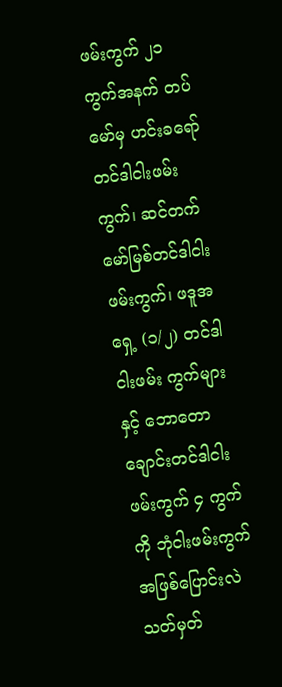ဖမ်းကွက် ၂၁ ကွက်အနက် တပ်မော်မှ ဟင်းခရော် တင်ဒါငါးဖမ်းကွက်၊ ဆင်တက်မော်မြစ်တင်ဒါငါးဖမ်းကွက်၊ ဖဒူအရှေ့ (၁/၂) တင်ဒါငါးဖမ်း ကွက်များနှင့် ဘောတောချောင်းတင်ဒါငါးဖမ်းကွက် ၄ ကွက်ကို ဘုံငါးဖမ်းကွက်အဖြစ်ပြောင်းလဲ သတ်မှတ်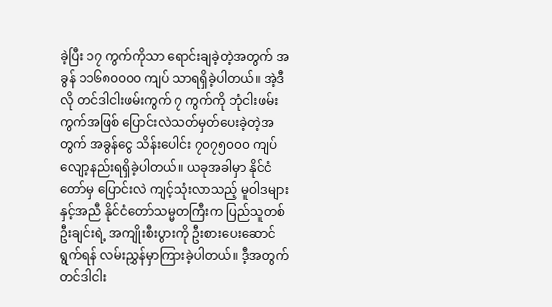ခဲ့ပြီး ၁၇ ကွက်ကိုသာ ရောင်းချခဲ့တဲ့အတွက် အခွန် ၁၁၆၈၀၀၀၀ ကျပ် သာရရှိခဲ့ပါတယ်။ အဲ့ဒီလို တင်ဒါငါးဖမ်းကွက် ၇ ကွက်ကို ဘုံငါးဖမ်းကွက်အဖြစ် ပြောင်းလဲသတ်မှတ်ပေးခဲ့တဲ့အတွက် အခွန်ငွေ သိန်းပေါင်း ၇၀၇၅၀၀၀ ကျပ်လျော့နည်းရရှိခဲ့ပါတယ်။ ယခုအခါမှာ နိုင်ငံတော်မှ ပြောင်းလဲ ကျင့်သုံးလာသည့် မူဝါဒများနှင့်အညီ နိုင်ငံတော်သမ္မတကြီးက ပြည်သူတစ်ဦးချင်းရဲ့ အကျိုးစီးပွားကို ဦးစားပေးဆောင်ရွက်ရန် လမ်းညွှန်မှာကြားခဲ့ပါတယ်။ ဒီ့အတွက် တင်ဒါငါး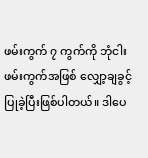ဖမ်းကွက် ၇ ကွက်ကို ဘုံငါးဖမ်းကွက်အဖြစ် လျှော့ချခွင့်ပြုခဲ့ပြီးဖြစ်ပါတယ်။ ဒါပေ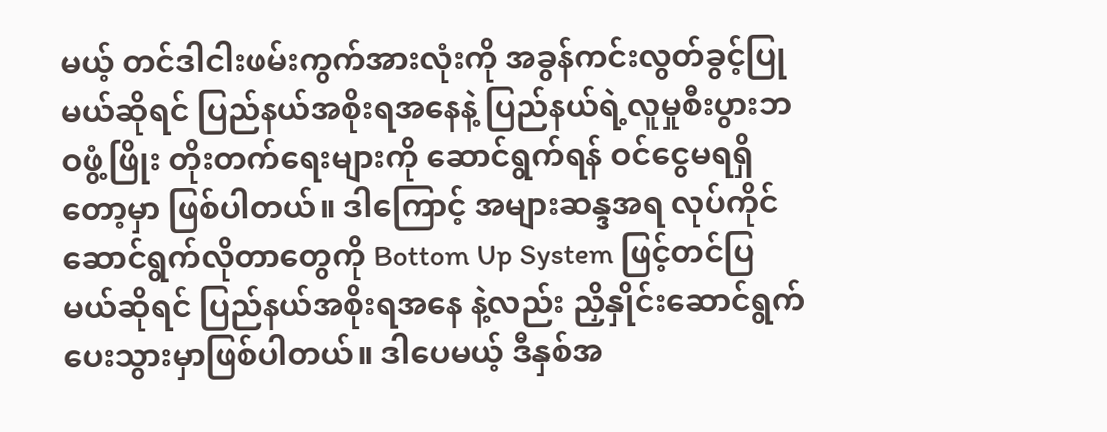မယ့် တင်ဒါငါးဖမ်းကွက်အားလုံးကို အခွန်ကင်းလွတ်ခွင့်ပြုမယ်ဆိုရင် ပြည်နယ်အစိုးရအနေနဲ့ ပြည်နယ်ရဲ့လူမှုစီးပွားဘဝဖွံ့ဖြိုး တိုးတက်ရေးများကို ဆောင်ရွက်ရန် ဝင်ငွေမရရှိတော့မှာ ဖြစ်ပါတယ်။ ဒါကြောင့် အများဆန္ဒအရ လုပ်ကိုင်ဆောင်ရွက်လိုတာတွေကို Bottom Up System ဖြင့်တင်ပြမယ်ဆိုရင် ပြည်နယ်အစိုးရအနေ နဲ့လည်း ညှိနှိုင်းဆောင်ရွက်ပေးသွားမှာဖြစ်ပါတယ်။ ဒါပေမယ့် ဒီနှစ်အ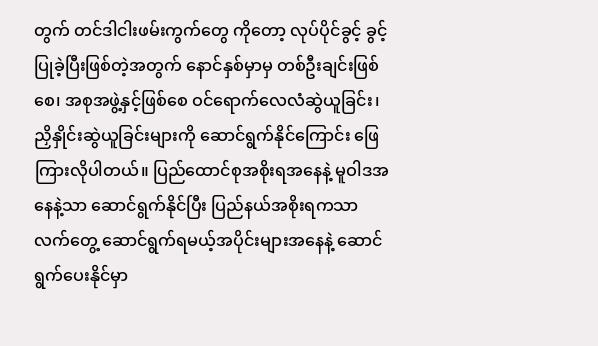တွက် တင်ဒါငါးဖမ်းကွက်တွေ ကိုတော့ လုပ်ပိုင်ခွင့် ခွင့်ပြုခဲ့ပြီးဖြစ်တဲ့အတွက် နောင်နှစ်မှာမှ တစ်ဦးချင်းဖြစ်စေ၊ အစုအဖွဲ့နှင့်ဖြစ်စေ ဝင်ရောက်လေလံဆွဲယူခြင်း၊ ညှိနှိုင်းဆွဲယူခြင်းများကို ဆောင်ရွက်နိုင်ကြောင်း ဖြေကြားလိုပါတယ်။ ပြည်ထောင်စုအစိုးရအနေနဲ့ မူဝါဒအနေနဲ့သာ ဆောင်ရွက်နိုင်ပြီး ပြည်နယ်အစိုးရကသာ လက်တွေ့ ဆောင်ရွက်ရမယ့်အပိုင်းများအနေနဲ့ ဆောင်ရွက်ပေးနိုင်မှာ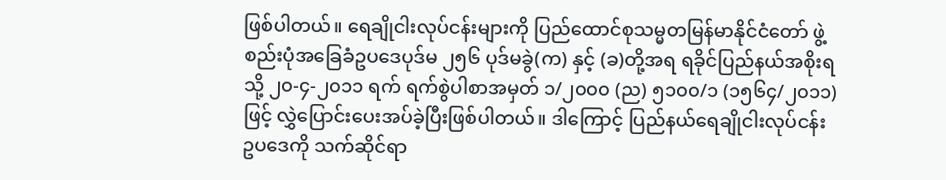ဖြစ်ပါတယ်။ ရေချိုငါးလုပ်ငန်းများကို ပြည်ထောင်စုသမ္မတမြန်မာနိုင်ငံတော် ဖွဲ့စည်းပုံအခြေခံဥပဒေပုဒ်မ ၂၅၆ ပုဒ်မခွဲ(က) နှင့် (ခ)တို့အရ ရခိုင်ပြည်နယ်အစိုးရသို့ ၂၀-၄-၂၀၁၁ ရက် ရက်စွဲပါစာအမှတ် ၁/၂၀၀၀ (ည) ၅၁၀၀/၁ (၁၅၆၄/၂၀၁၁)ဖြင့် လွှဲပြောင်းပေးအပ်ခဲ့ပြီးဖြစ်ပါတယ်။ ဒါကြောင့် ပြည်နယ်ရေချိုငါးလုပ်ငန်း ဥပဒေကို သက်ဆိုင်ရာ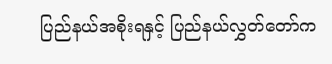ပြည်နယ်အစိုးရနှင့် ပြည်နယ်လွှတ်တော်က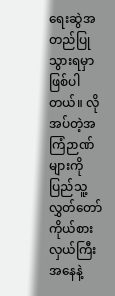ရေးဆွဲအတည်ပြုသွားရမှာဖြစ်ပါ တယ်။ လိုအပ်တဲ့အကြံဉာဏ်များကို ပြည်သူ့လွှတ်တော်ကိုယ်စားလှယ်ကြီးအနေနဲ့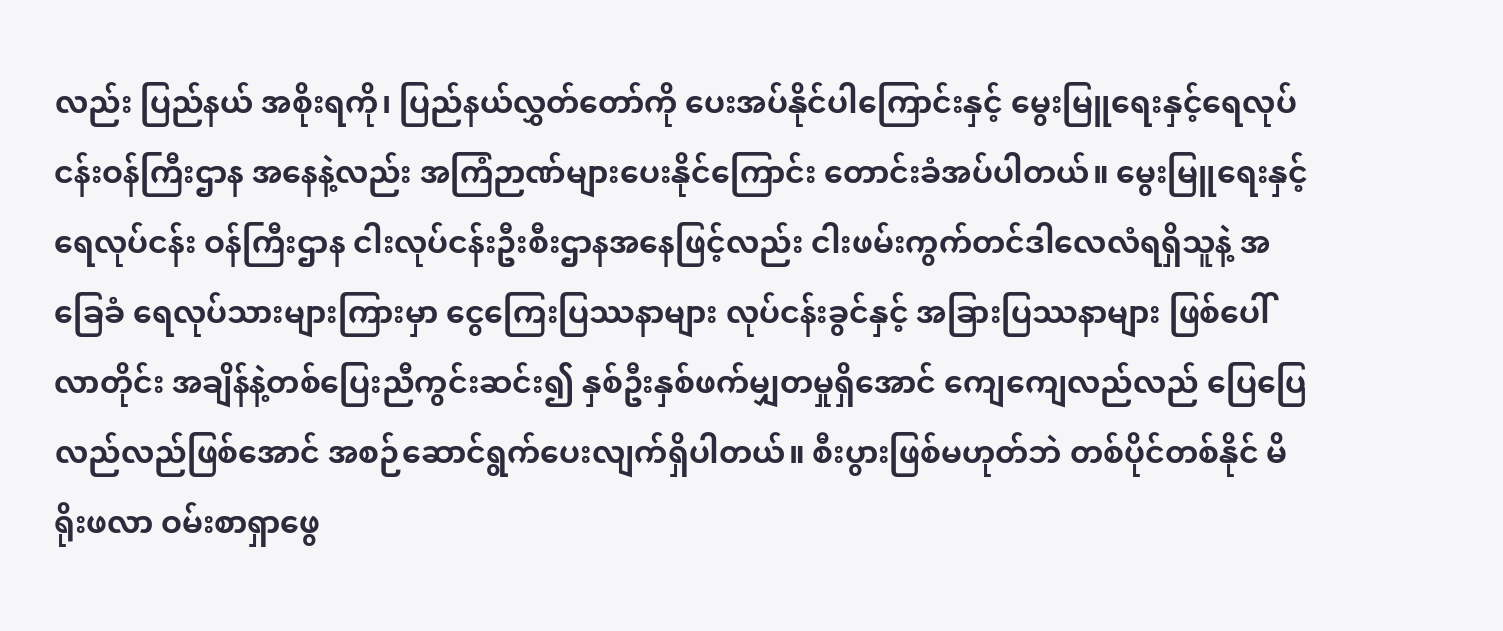လည်း ပြည်နယ် အစိုးရကို၊ ပြည်နယ်လွှတ်တော်ကို ပေးအပ်နိုင်ပါကြောင်းနှင့် မွေးမြူရေးနှင့်ရေလုပ်ငန်းဝန်ကြီးဌာန အနေနဲ့လည်း အကြံဉာဏ်များပေးနိုင်ကြောင်း တောင်းခံအပ်ပါတယ်။ မွေးမြူရေးနှင့်ရေလုပ်ငန်း ဝန်ကြီးဌာန ငါးလုပ်ငန်းဦးစီးဌာနအနေဖြင့်လည်း ငါးဖမ်းကွက်တင်ဒါလေလံရရှိသူနဲ့ အခြေခံ ရေလုပ်သားများကြားမှာ ငွေကြေးပြဿနာများ လုပ်ငန်းခွင်နှင့် အခြားပြဿနာများ ဖြစ်ပေါ်လာတိုင်း အချိန်နဲ့တစ်ပြေးညီကွင်းဆင်း၍ နှစ်ဦးနှစ်ဖက်မျှတမှုရှိအောင် ကျေကျေလည်လည် ပြေပြေ လည်လည်ဖြစ်အောင် အစဉ်ဆောင်ရွက်ပေးလျက်ရှိပါတယ်။ စီးပွားဖြစ်မဟုတ်ဘဲ တစ်ပိုင်တစ်နိုင် မိရိုးဖလာ ဝမ်းစာရှာဖွေ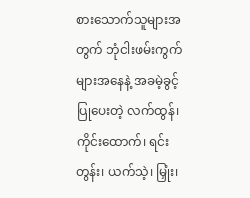စားသောက်သူများအတွက် ဘုံငါးဖမ်းကွက်များအနေနဲ့ အခမဲ့ခွင့်ပြုပေးတဲ့ လက်ထွန်၊ ကိုင်းထောက်၊ ရင်းတွန်း၊ ယက်သဲ့၊ မြှုံး၊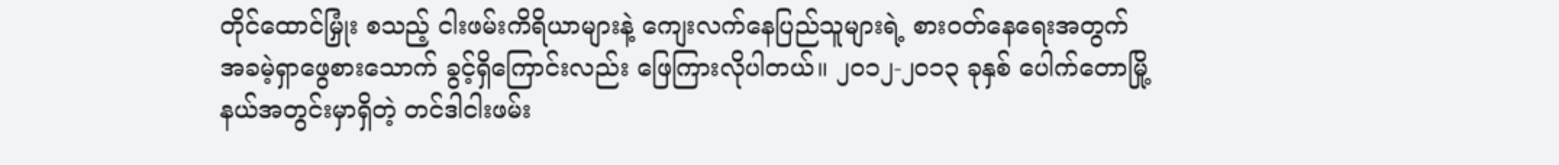တိုင်ထောင်မြှုံး စသည့် ငါးဖမ်းကိရိယာများနဲ့ ကျေးလက်နေပြည်သူများရဲ့ စားဝတ်နေရေးအတွက် အခမဲ့ရှာဖွေစားသောက် ခွင့်ရှိကြောင်းလည်း ဖြေကြားလိုပါတယ်။ ၂၀၁၂-၂၀၁၃ ခုနှစ် ပေါက်တောမြို့နယ်အတွင်းမှာရှိတဲ့ တင်ဒါငါးဖမ်း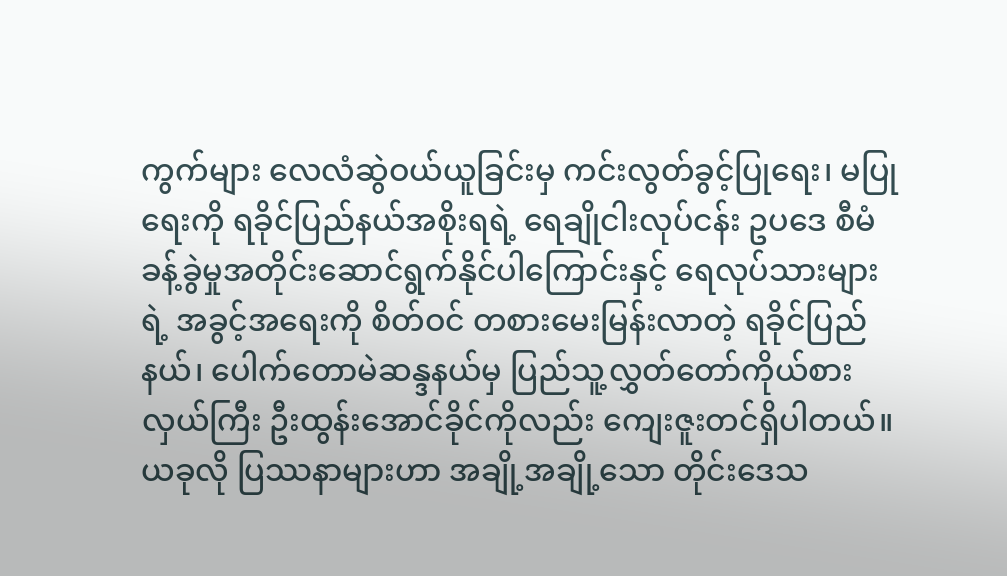ကွက်များ လေလံဆွဲဝယ်ယူခြင်းမှ ကင်းလွတ်ခွင့်ပြုရေး၊ မပြုရေးကို ရခိုင်ပြည်နယ်အစိုးရရဲ့ ရေချိုငါးလုပ်ငန်း ဥပဒေ စီမံခန့်ခွဲမှုအတိုင်းဆောင်ရွက်နိုင်ပါကြောင်းနှင့် ရေလုပ်သားများရဲ့ အခွင့်အရေးကို စိတ်ဝင် တစားမေးမြန်းလာတဲ့ ရခိုင်ပြည်နယ်၊ ပေါက်တောမဲဆန္ဒနယ်မှ ပြည်သူ့လွှတ်တော်ကိုယ်စားလှယ်ကြီး ဦးထွန်းအောင်ခိုင်ကိုလည်း ကျေးဇူးတင်ရှိပါတယ်။ ယခုလို ပြဿနာများဟာ အချို့အချို့သော တိုင်းဒေသ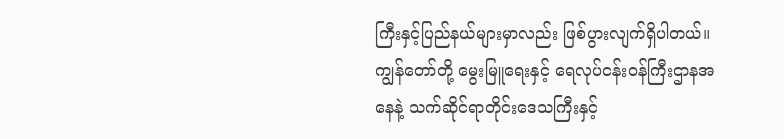ကြီးနှင့်ပြည်နယ်များမှာလည်း ဖြစ်ပွားလျက်ရှိပါတယ်။ ကျွန်တော်တို့ မွေးမြူရေးနှင့် ရေလုပ်ငန်းဝန်ကြီးဌာနအနေနဲ့ သက်ဆိုင်ရာတိုင်းဒေသကြီးနှင့်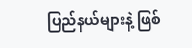ပြည်နယ်များနဲ့ ဖြစ်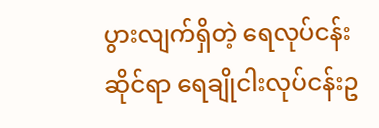ပွားလျက်ရှိတဲ့ ရေလုပ်ငန်း ဆိုင်ရာ ရေချိုငါးလုပ်ငန်းဥ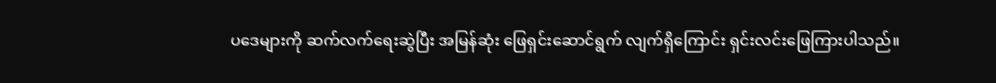ပဒေများကို ဆက်လက်ရေးဆွဲပြီး အမြန်ဆုံး ဖြေရှင်းဆောင်ရွက် လျက်ရှိကြောင်း ရှင်းလင်းဖြေကြားပါသည်။